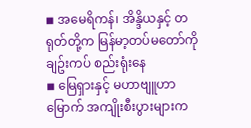◾ အမေရိကန်၊ အိန္ဒိယနှင့် တရုတ်တို့က မြန်မာ့တပ်မတော်ကို ချဥ်းကပ် စည်းရုံးနေ
◾ မြေရှားနှင့် မဟာဗျူဟာမြောက် အကျိုးစီးပွားများက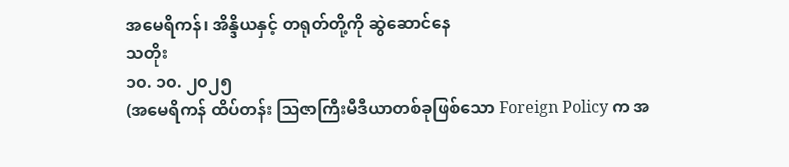အမေရိကန်၊ အိန္ဒိယနှင့် တရုတ်တို့ကို ဆွဲဆောင်နေ
သတိုး
၁၀. ၁၀. ၂၀၂၅
(အမေရိကန် ထိပ်တန်း ဩဇာကြီးမီဒီယာတစ်ခုဖြစ်သော Foreign Policy က အ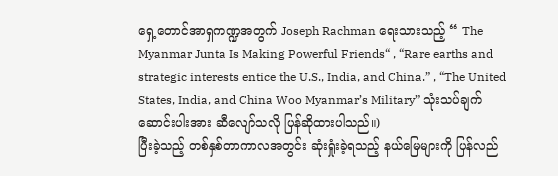ရှေ့တောင်အာရှကဏ္ဍအတွက် Joseph Rachman ရေးသားသည့် “ The Myanmar Junta Is Making Powerful Friends“ , “Rare earths and strategic interests entice the U.S., India, and China.” , “The United States, India, and China Woo Myanmar’s Military” သုံးသပ်ချက် ဆောင်းပါးအား ဆီလျော်သလို ပြန်ဆိုထားပါသည်။)
ပြီးခဲ့သည့် တစ်နှစ်တာကာလအတွင်း ဆုံးရှုံးခဲ့ရသည့် နယ်မြေများကို ပြန်လည်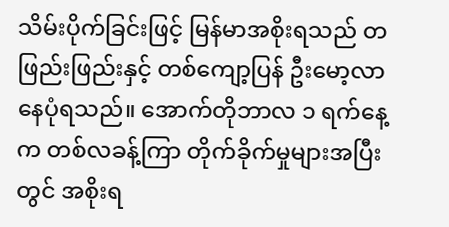သိမ်းပိုက်ခြင်းဖြင့် မြန်မာအစိုးရသည် တဖြည်းဖြည်းနှင့် တစ်ကျော့ပြန် ဦးမော့လာနေပုံရသည်။ အောက်တိုဘာလ ၁ ရက်နေ့က တစ်လခန့်ကြာ တိုက်ခိုက်မှုများအပြီးတွင် အစိုးရ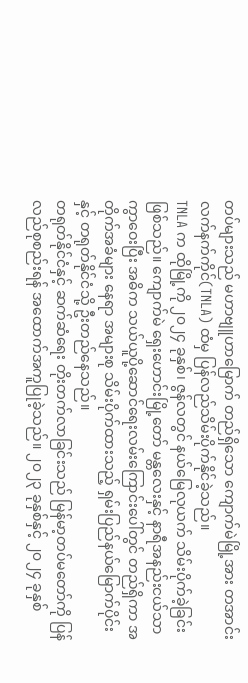တပ်များသည် မဟာဗျူဟာမြောက် တည်ရှိသော ကျောက်မဲမြို့အား တအာင်းလက်နက်ကိုင်(TNLA) ထံမှ ပြန်လည်သိမ်းပိုက်နိုင်ခဲ့သည်။
TNLA က ထိုမြို့ကို ၂၀၂၄ ခုနှစ်၊ ဇွန်လတွင် နယ်မြေလုယက် သိမ်းပိုက်ခဲ့ခြင်း ဖြစ်သည်။ ကျောက်မဲ ရှေးဟောင်းမြို့တော် မန္တလေးနှင့် နာရီအနည်းငယ်သာ ကွာဝေးပြီး အဓိက သယ်ယူပို့ဆောင်ရေးလမ်းကြောင်းပေါ်တွင် တည်ရှိကာ အတိုက်အခံများ နေရာ အများစု သိမ်းပိုက်ထားသည့် ရှမ်းပြည်နယ်မြောက်ပိုင်းနှင့် တရုတ်နိုင်ငံသို့ ဦးတည်နေသည်။
တရုတ်နိုင်ငံနှင့် ဆက်ဆံရေး တိုးတက်လာခြင်းသည် မြန်မာ့တပ်မတော်ကို ပြန်လည်စုစည်းရန် အထောက်အကူပြုခဲ့သည်။ ၂၀၂၃ ခုနှစ်နှင့် ၂၀၂၄ ခုနှစ်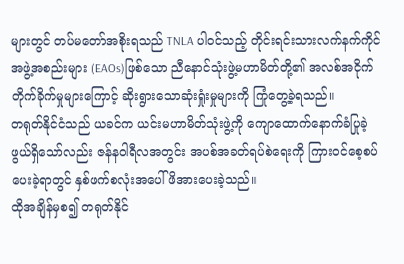များတွင် တပ်မတော်အစိုးရသည် TNLA ပါဝင်သည့် တိုင်းရင်းသားလက်နက်ကိုင်အဖွဲ့အစည်းများ (EAOs)ဖြစ်သော ညီနောင်သုံးဖွဲ့မဟာမိတ်တို့၏ အလစ်အငိုက်တိုက်ခိုက်မှုများကြောင့် ဆိုးရွားသောဆုံးရှုံးမှုများကို ကြုံတွေ့ခဲ့ရသည်။
တရုတ်နိုင်ငံသည် ယခင်က ယင်းမဟာမိတ်သုံးဖွဲ့ကို ကျောထောက်နောက်ခံပြုခဲ့ဖွယ်ရှိသော်လည်း ဇန်နဝါရီလအတွင်း အပစ်အခတ်ရပ်စဲရေးကို ကြားဝင်စေ့စပ်ပေးခဲ့ရာတွင် နှစ်ဖက်စလုံးအပေါ် ဖိအားပေးခဲ့သည်။
ထိုအချိန်မှစ၍ တရုတ်နိုင်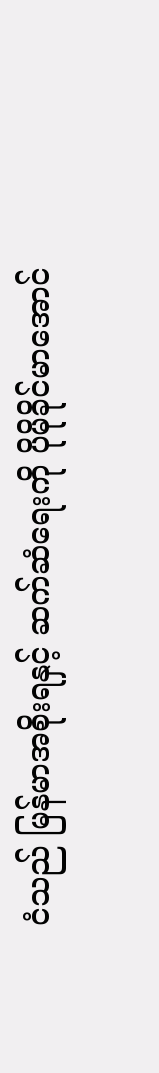ငံသည် မြန်မာအစိုးရနှင့် ဆက်ဆံရေးကို ပိုမိုခိုင်မာအောင်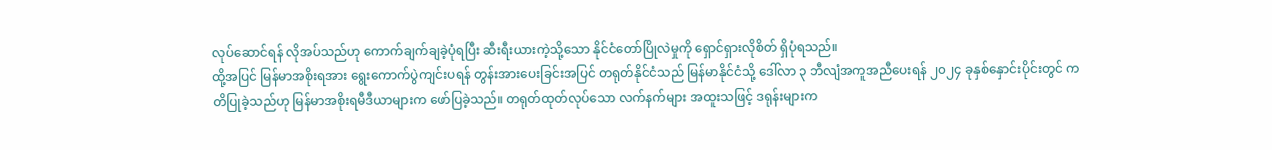လုပ်ဆောင်ရန် လိုအပ်သည်ဟု ကောက်ချက်ချခဲ့ပုံရပြီး ဆီးရီးယားကဲ့သို့သော နိုင်ငံတော်ပြိုလဲမှုကို ရှောင်ရှားလိုစိတ် ရှိပုံရသည်။
ထို့အပြင် မြန်မာအစိုးရအား ရွေးကောက်ပွဲကျင်းပရန် တွန်းအားပေးခြင်းအပြင် တရုတ်နိုင်ငံသည် မြန်မာနိုင်ငံသို့ ဒေါ်လာ ၃ ဘီလျံအကူအညီပေးရန် ၂၀၂၄ ခုနှစ်နှောင်းပိုင်းတွင် ကတိပြုခဲ့သည်ဟု မြန်မာအစိုးရမီဒီယာများက ဖော်ပြခဲ့သည်။ တရုတ်ထုတ်လုပ်သော လက်နက်များ အထူးသဖြင့် ဒရုန်းများက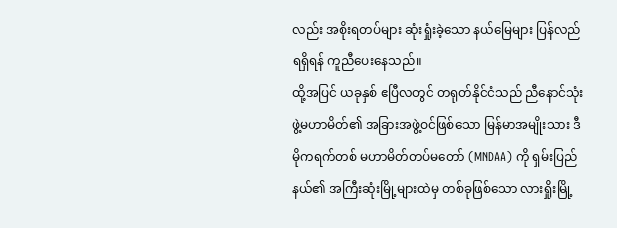လည်း အစိုးရတပ်များ ဆုံးရှုံးခဲ့သော နယ်မြေများ ပြန်လည်ရရှိရန် ကူညီပေးနေသည်။
ထို့အပြင် ယခုနှစ် ဧပြီလတွင် တရုတ်နိုင်ငံသည် ညီနောင်သုံးဖွဲ့မဟာမိတ်၏ အခြားအဖွဲ့ဝင်ဖြစ်သော မြန်မာအမျိုးသား ဒီမိုကရက်တစ် မဟာမိတ်တပ်မတော် (MNDAA) ကို ရှမ်းပြည်နယ်၏ အကြီးဆုံးမြို့များထဲမှ တစ်ခုဖြစ်သော လားရှိုးမြို့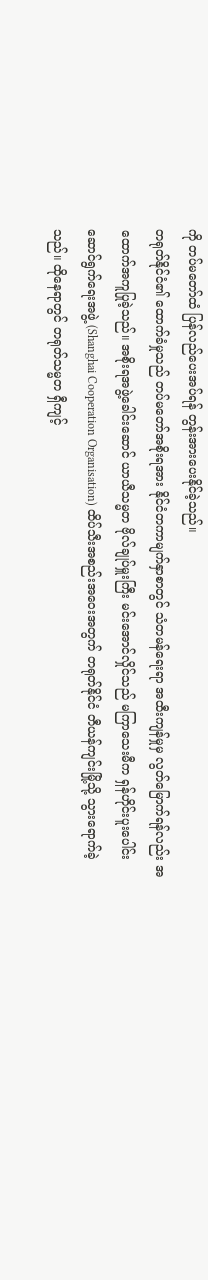ကို တပ်မတော်ထံ ပြန်လည်ပေးအပ်ရန် တွန်းအားပေးနိုင်ခဲ့သည်။
တရုတ်နိုင်ငံ၏ ထောက်ခံမှုသည် တပ်မတော်အစိုးရအား နိုင်ငံတကာမျက်နှာစာတွင် သံတမန်ရေးရာ အထီးကျန်မှုမှ လွတ်မြောက်ရန်လည်း အထောက်အကူပြုခဲ့သည်။ အစိုးရအဖွဲ့ခေါင်းဆောင် ယာယီသမ္မတ ဗိုလ်ချုပ်မှူးကြီး မင်းအောင်လှိုင်သည် မကြာသေးမီက ရှန်ဟိုင်းပူးပေါင်းဆောင်ရွက်ရေးအဖွဲ့ (Shanghai Cooperation Organisation) ထိပ်သီးအစည်းအဝေးအတွက် တရုတ်နိုင်ငံ တီယန်ကျင်းမြို့သို့ သွားရောက်ခဲ့သည်။ ထိုနေရာတွင် တရုတ်သမ္မတ ရှီကျင့်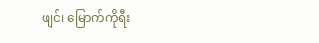ဖျင်၊ မြောက်ကိုရီး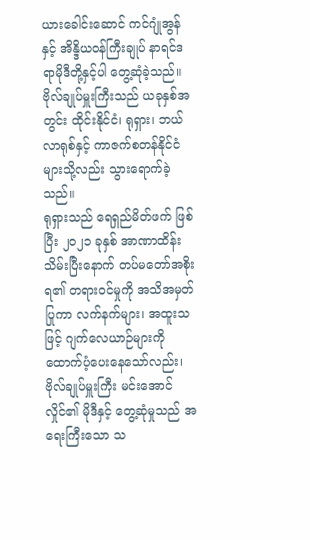ယားခေါင်းဆောင် ကင်ဂျုံအွန်နှင့် အိန္ဒိယဝန်ကြီးချုပ် နာရင်ဒရာမိုဒီတို့နှင့်ပါ တွေ့ဆုံခဲ့သည်။ ဗိုလ်ချုပ်မှူးကြီးသည် ယခုနှစ်အတွင်း ထိုင်းနိုင်ငံ၊ ရုရှား၊ ဘယ်လာရုစ်နှင့် ကာဇက်စတန်နိုင်ငံများသို့လည်း သွားရောက်ခဲ့သည်။
ရုရှားသည် ရေရှည်မိတ်ဖက် ဖြစ်ပြီး ၂၀၂၁ ခုနှစ် အာဏာထိန်းသိမ်းပြီးနောက် တပ်မတော်အစိုးရ၏ တရားဝင်မှုကို အသိအမှတ်ပြုကာ လက်နက်များ၊ အထူးသဖြင့် ဂျက်လေယာဉ်များကို ထောက်ပံ့ပေးနေသော်လည်း၊ ဗိုလ်ချုပ်မှူးကြီး မင်းအောင်လှိုင်၏ မိုဒီနှင့် တွေ့ဆုံမှုသည် အရေးကြီးသော သ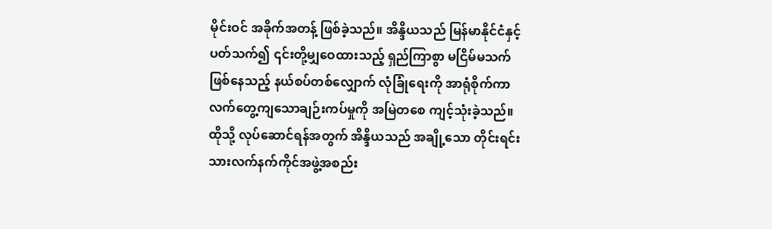မိုင်းဝင် အခိုက်အတန့် ဖြစ်ခဲ့သည်။ အိန္ဒိယသည် မြန်မာနိုင်ငံနှင့်ပတ်သက်၍ ၎င်းတို့မျှဝေထားသည့် ရှည်ကြာစွာ မငြိမ်မသက်ဖြစ်နေသည့် နယ်စပ်တစ်လျှောက် လုံခြုံရေးကို အာရုံစိုက်ကာ လက်တွေ့ကျသောချဉ်းကပ်မှုကို အမြဲတစေ ကျင့်သုံးခဲ့သည်။ ထိုသို့ လုပ်ဆောင်ရန်အတွက် အိန္ဒိယသည် အချို့သော တိုင်းရင်းသားလက်နက်ကိုင်အဖွဲ့အစည်း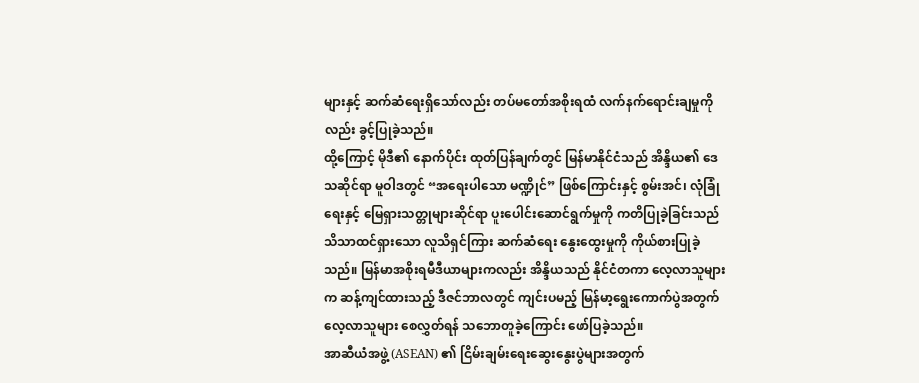များနှင့် ဆက်ဆံရေးရှိသော်လည်း တပ်မတော်အစိုးရထံ လက်နက်ရောင်းချမှုကိုလည်း ခွင့်ပြုခဲ့သည်။
ထို့ကြောင့် မိုဒီ၏ နောက်ပိုင်း ထုတ်ပြန်ချက်တွင် မြန်မာနိုင်ငံသည် အိန္ဒိယ၏ ဒေသဆိုင်ရာ မူဝါဒတွင် “အရေးပါသော မဏ္ဍိုင်” ဖြစ်ကြောင်းနှင့် စွမ်းအင်၊ လုံခြုံရေးနှင့် မြေရှားသတ္တုများဆိုင်ရာ ပူးပေါင်းဆောင်ရွက်မှုကို ကတိပြုခဲ့ခြင်းသည် သိသာထင်ရှားသော လူသိရှင်ကြား ဆက်ဆံရေး နွေးထွေးမှုကို ကိုယ်စားပြုခဲ့သည်။ မြန်မာအစိုးရမီဒီယာများကလည်း အိန္ဒိယသည် နိုင်ငံတကာ လေ့လာသူများက ဆန့်ကျင်ထားသည့် ဒီဇင်ဘာလတွင် ကျင်းပမည့် မြန်မာ့ရွေးကောက်ပွဲအတွက် လေ့လာသူများ စေလွှတ်ရန် သဘောတူခဲ့ကြောင်း ဖော်ပြခဲ့သည်။
အာဆီယံအဖွဲ့ (ASEAN) ၏ ငြိမ်းချမ်းရေးဆွေးနွေးပွဲများအတွက်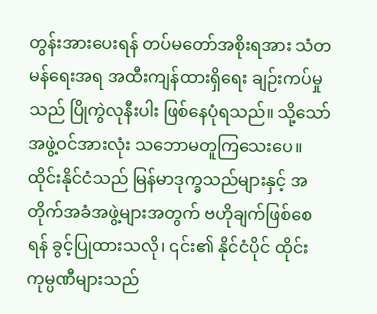တွန်းအားပေးရန် တပ်မတော်အစိုးရအား သံတမန်ရေးအရ အထီးကျန်ထားရှိရေး ချဉ်းကပ်မှုသည် ပြိုကွဲလုနီးပါး ဖြစ်နေပုံရသည်။ သို့သော် အဖွဲ့ဝင်အားလုံး သဘောမတူကြသေးပေ။ ထိုင်းနိုင်ငံသည် မြန်မာဒုက္ခသည်များနှင့် အတိုက်အခံအဖွဲ့များအတွက် ဗဟိုချက်ဖြစ်စေရန် ခွင့်ပြုထားသလို၊ ၎င်း၏ နိုင်ငံပိုင် ထိုင်းကုမ္ပဏီများသည်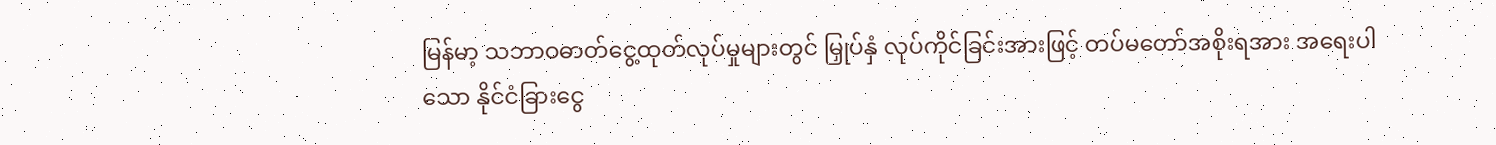မြန်မာ့ သဘာဝဓာတ်ငွေ့ထုတ်လုပ်မှုများတွင် မြှုပ်နှံ လုပ်ကိုင်ခြင်းအားဖြင့် တပ်မတော်အစိုးရအား အရေးပါသော နိုင်ငံခြားငွေ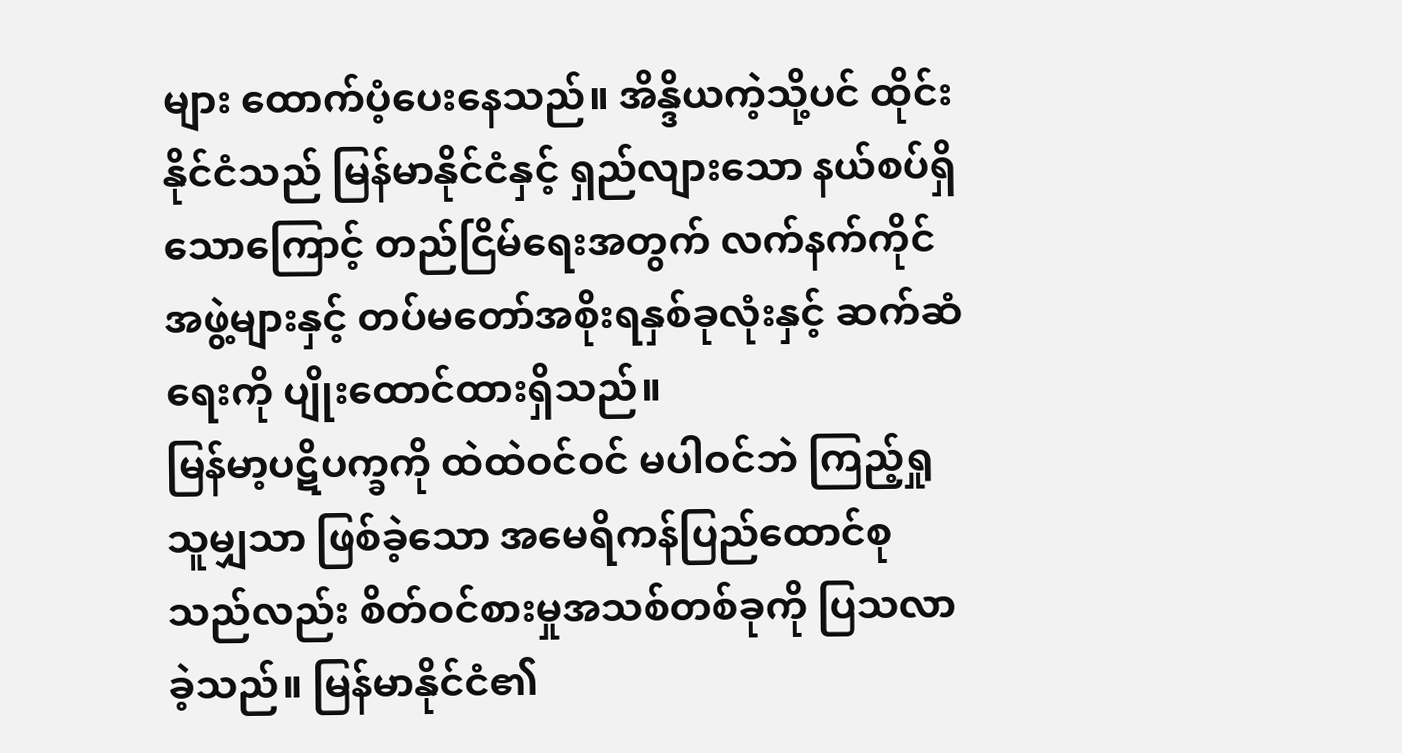များ ထောက်ပံ့ပေးနေသည်။ အိန္ဒိယကဲ့သို့ပင် ထိုင်းနိုင်ငံသည် မြန်မာနိုင်ငံနှင့် ရှည်လျားသော နယ်စပ်ရှိသောကြောင့် တည်ငြိမ်ရေးအတွက် လက်နက်ကိုင်အဖွဲ့များနှင့် တပ်မတော်အစိုးရနှစ်ခုလုံးနှင့် ဆက်ဆံရေးကို ပျိုးထောင်ထားရှိသည်။
မြန်မာ့ပဋိပက္ခကို ထဲထဲဝင်ဝင် မပါဝင်ဘဲ ကြည့်ရှုသူမျှသာ ဖြစ်ခဲ့သော အမေရိကန်ပြည်ထောင်စုသည်လည်း စိတ်ဝင်စားမှုအသစ်တစ်ခုကို ပြသလာခဲ့သည်။ မြန်မာနိုင်ငံ၏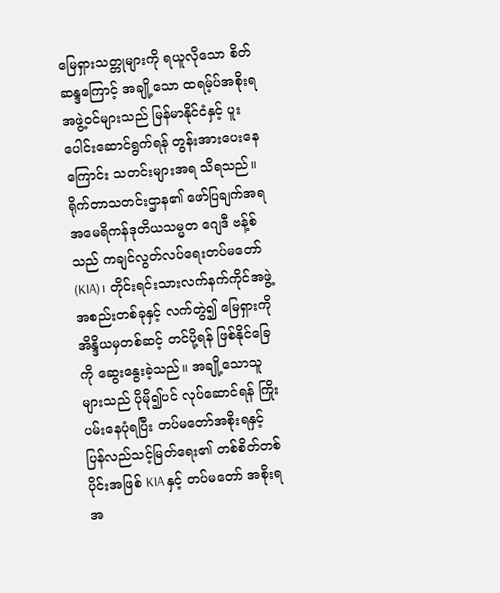မြေရှားသတ္တုများကို ရယူလိုသော စိတ်ဆန္ဒကြောင့် အချို့သော ထရမ့်ပ်အစိုးရအဖွဲ့ဝင်များသည် မြန်မာနိုင်ငံနှင့် ပူးပေါင်းဆောင်ရွက်ရန် တွန်းအားပေးနေကြောင်း သတင်းများအရ သိရသည်။ ရိုက်တာသတင်းဌာန၏ ဖော်ပြချက်အရ အမေရိကန်ဒုတိယသမ္မတ ဂျေဒီ ဗန့်စ်သည် ကချင်လွတ်လပ်ရေးတပ်မတော် (KIA)၊ တိုင်းရင်းသားလက်နက်ကိုင်အဖွဲ့အစည်းတစ်ခုနှင့် လက်တွဲ၍ မြေရှားကို အိန္ဒိယမှတစ်ဆင့် တင်ပို့ရန် ဖြစ်နိုင်ခြေကို ဆွေးနွေးခဲ့သည်။ အချို့သောသူများသည် ပိုမို၍ပင် လုပ်ဆောင်ရန် ကြိုးပမ်းနေပုံရပြီး တပ်မတော်အစိုးရနှင့် ပြန်လည်သင့်မြတ်ရေး၏ တစ်စိတ်တစ်ပိုင်းအဖြစ် KIA နှင့် တပ်မတော် အစိုးရအ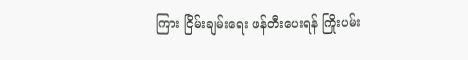ကြား ငြိမ်းချမ်းရေး ဖန်တီးပေးရန် ကြိုးပမ်း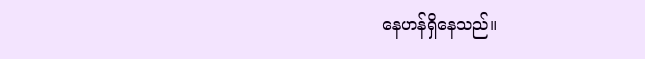နေဟန်ရှိနေသည်။